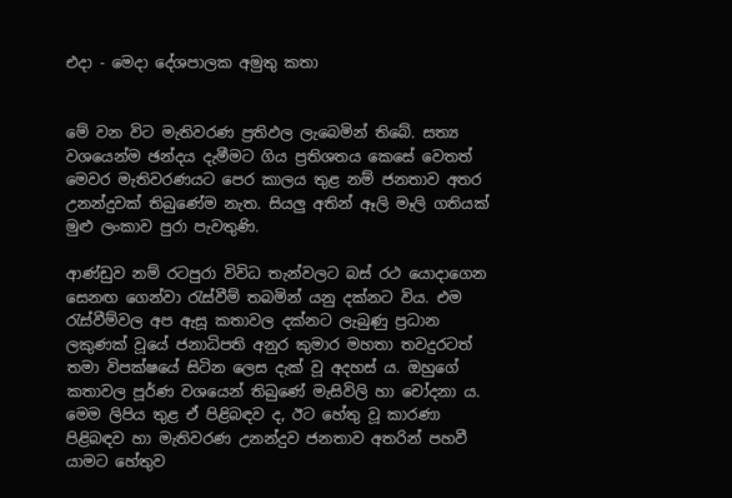එදා - මෙදා දේශපාලක අමුතු කතා


මේ වන විට මැතිවරණ ප්‍රතිඵල ලැබෙමින් තිබේ. සත්‍ය වශයෙන්ම ඡන්දය දැමීමට ගිය ප්‍රතිශතය කෙසේ වෙතත් මෙවර මැතිවරණයට පෙර කාලය තුළ නම් ජනතාව අතර උනන්දුවක් තිබුණේම නැත. සියලු‍ අතින් ඈලි මෑලි ගතියක් මුළු ලංකාව පුරා පැවතුණි.

ආණ්ඩුව නම් රටපුරා විවිධ තැන්වලට බස් රථ යොදාගෙන සෙනඟ ගෙන්වා රැස්වීම් තබමින් යනු දක්නට විය. එම රැස්වීම්වල අප ඇසූ කතාවල දක්නට ලැබුණු ප්‍රධාන ලකුණක් වූයේ ජනාධිපති අනුර කුමාර මහතා තවදුරටත් තමා විපක්ෂයේ සිටින ලෙස දැක් වූ අදහස් ය. ඔහුගේ කතාවල පූර්ණ වශයෙන් තිබුණේ මැසිවිලි හා චෝදනා ය. මෙම ලිපිය තුළ ඒ පිළිබඳව ද, ඊට හේතු වූ කාරණා පිළිබඳව හා මැතිවරණ උනන්දුව ජනතාව අතරින් පහවී යාමට හේතුව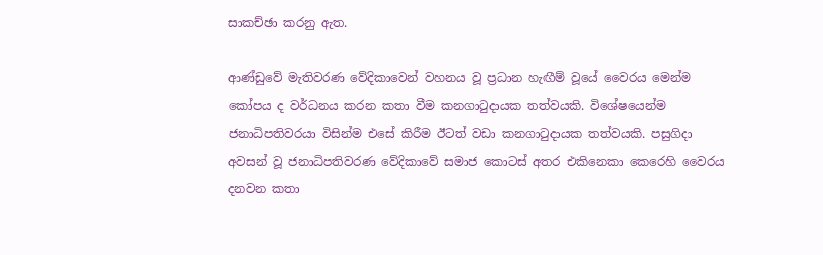සාකච්ඡා කරනු ඇත.

ආණ්ඩුවේ මැතිවරණ වේදිකාවෙන් වහනය වූ ප්‍රධාන හැඟීම් වූයේ වෛරය මෙන්ම කෝපය ද වර්ධනය කරන කතා වීම කනගාටුදායක තත්වයකි. විශේෂයෙන්ම ජනාධිපතිවරයා විසින්ම එසේ කිරීම ඊටත් වඩා කනගාටුදායක තත්වයකි. පසුගිදා අවසන් වූ ජනාධිපතිවරණ වේදිකාවේ සමාජ කොටස් අතර එකිනෙකා කෙරෙහි වෛරය දනවන කතා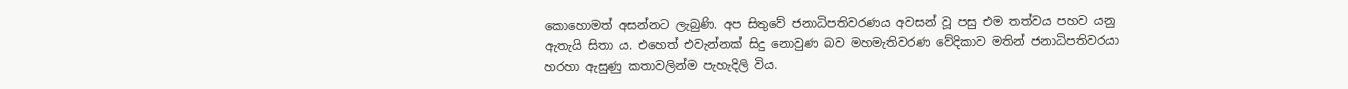කොහොමත් අසන්නට ලැබුණි. අප සිතුවේ ජනාධිපතිවරණය අවසන් වූ පසු එම තත්වය පහව යනු ඇතැයි සිතා ය. එහෙත් එවැන්නක් සිදු නොවුණ බව මහමැතිවරණ වේදිකාව මතින් ජනාධිපතිවරයා හරහා ඇසුණු කතාවලින්ම පැහැදිලි විය.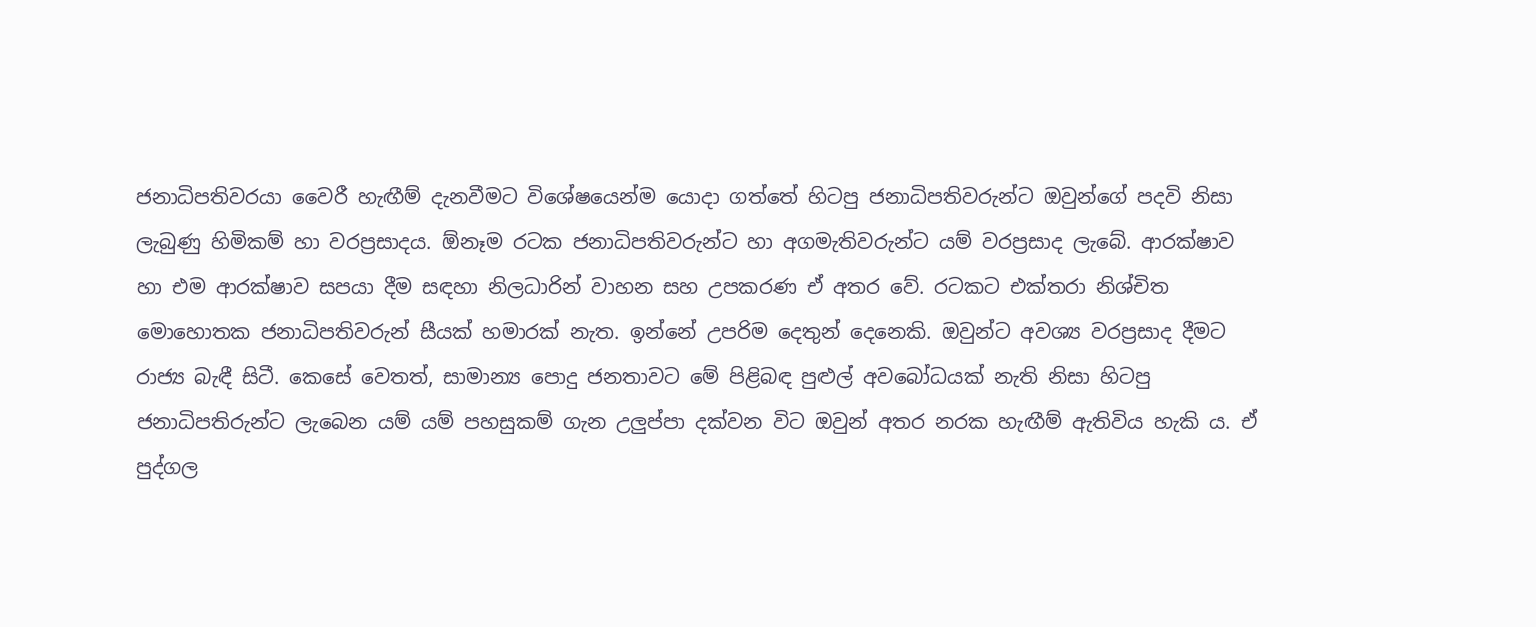ජනාධිපතිවරයා වෛරී හැඟීම් දැනවීමට විශේෂයෙන්ම යොදා ගත්තේ හිටපු ජනාධිපතිවරුන්ට ඔවුන්ගේ පදවි නිසා ලැබුණු හිමිකම් හා වරප්‍රසාදය. ඕනෑම රටක ජනාධිපතිවරුන්ට හා අගමැතිවරුන්ට යම් වරප්‍රසාද ලැබේ. ආරක්ෂාව හා එම ආරක්ෂාව සපයා දීම සඳහා නිලධාරින් වාහන සහ උපකරණ ඒ අතර වේ. රටකට එක්තරා නිශ්චිත මොහොතක ජනාධිපතිවරුන් සීයක් හමාරක් නැත. ඉන්නේ උපරිම දෙතුන් දෙනෙකි. ඔවුන්ට අවශ්‍ය වරප්‍රසාද දීමට රාජ්‍ය බැඳී සිටී. කෙසේ වෙතත්, සාමාන්‍ය පොදු ජනතාවට මේ පිළිබඳ පුළුල් අවබෝධයක් නැති නිසා හිටපු ජනාධිපතිරුන්ට ලැබෙන යම් යම් පහසුකම් ගැන උලු‍ප්පා දක්වන විට ඔවුන් අතර නරක හැඟීම් ඇතිවිය හැකි ය. ඒ පුද්ගල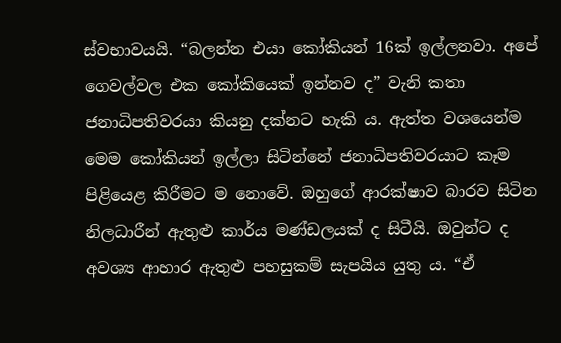ස්වභාවයයි. “බලන්න එයා කෝකියන් 16ක් ඉල්ලනවා. අපේ ගෙවල්වල එක කෝකියෙක් ඉන්නව ද” වැනි කතා ජනාධිපතිවරයා කියනු දක්නට හැකි ය. ඇත්ත වශයෙන්ම මෙම කෝකියන් ඉල්ලා සිටින්නේ ජනාධිපතිවරයාට කෑම පිළියෙළ කිරීමට ම නොවේ. ඔහුගේ ආරක්ෂාව බාරව සිටින නිලධාරීන් ඇතුළු කාර්ය මණ්ඩලයක් ද සිටීයි. ඔවුන්ට ද අවශ්‍ය ආහාර ඇතුළු පහසුකම් සැපයිය යුතු ය. “ඒ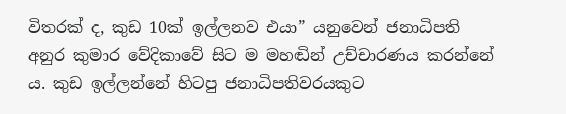විතරක් ද, කුඩ 10ක් ඉල්ලනව එයා” යනුවෙන් ජනාධිපති අනුර කුමාර වේදිකාවේ සිට ම මහඬින් උච්චාරණය කරන්නේ ය. කුඩ ඉල්ලන්නේ හිටපු ජනාධිපතිවරයකුට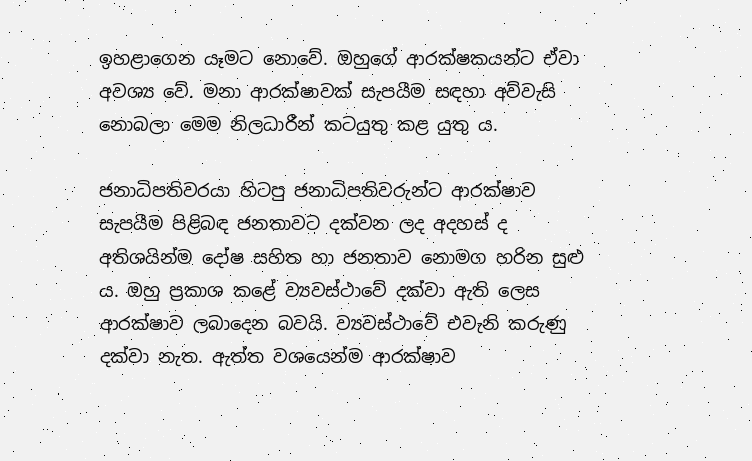ඉහළාගෙන යෑමට නොවේ. ඔහුගේ ආරක්ෂකයන්ට ඒවා අවශ්‍ය වේ. මනා ආරක්ෂාවක් සැපයීම සඳහා අව්වැසි නොබලා මෙම නිලධාරීන් කටයුතු කළ යුතු ය.

ජනාධිපතිවරයා හිටපු ජනාධිපතිවරුන්ට ආරක්ෂාව සැපයීම පිළිබඳ ජනතාවට දක්වන ලද අදහස් ද අතිශයින්ම දෝෂ සහිත හා ජනතාව නොමග හරින සුළු ය. ඔහු ප්‍රකාශ කළේ ව්‍යවස්ථාවේ දක්වා ඇති ලෙස ආරක්ෂාව ලබාදෙන බවයි. ව්‍යවස්ථාවේ එවැනි කරුණු දක්වා නැත. ඇත්ත වශයෙන්ම ආරක්ෂාව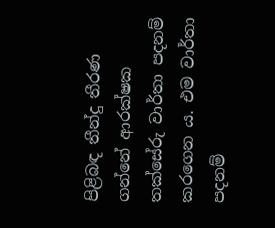පිළිබඳ තීන්දු තීරණ ගන්නේ ආරක්ෂක තක්සේරු වාර්තා පදනම් කරගෙන ය. එම වාර්තා පදනම්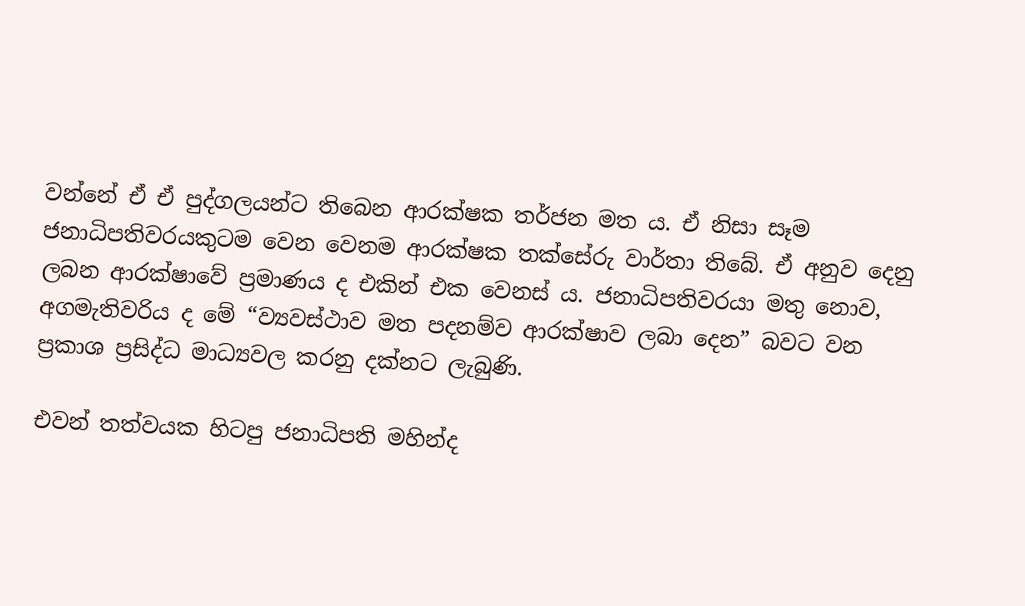වන්නේ ඒ ඒ පුද්ගලයන්ට තිබෙන ආරක්ෂක තර්ජන මත ය. ඒ නිසා සෑම ජනාධිපතිවරයකුටම වෙන වෙනම ආරක්ෂක තක්සේරු වාර්තා තිබේ. ඒ අනුව දෙනු ලබන ආරක්ෂාවේ ප්‍රමාණය ද එකින් එක වෙනස් ය. ජනාධිපතිවරයා මතු නොව, අගමැතිවරිය ද මේ “ව්‍යවස්ථාව මත පදනම්ව ආරක්ෂාව ලබා දෙන” බවට වන ප්‍රකාශ ප්‍රසිද්ධ මාධ්‍යවල කරනු දක්නට ලැබුණි.

එවන් තත්වයක හිටපු ජනාධිපති මහින්ද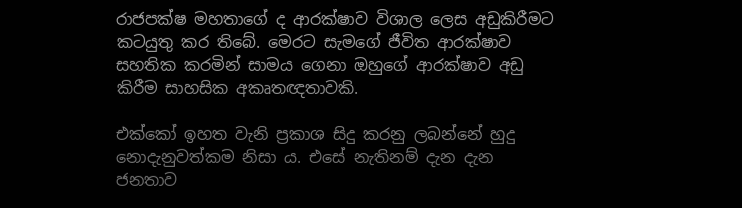රාජපක්ෂ මහතාගේ ද ආරක්ෂාව විශාල ලෙස අඩුකිරීමට කටයුතු කර තිබේ. මෙරට සැමගේ ජීවිත ආරක්ෂාව සහතික කරමින් සාමය ගෙනා ඔහුගේ ආරක්ෂාව අඩු කිරීම සාහසික අකෘතඥතාවකි.

එක්කෝ ඉහත වැනි ප්‍රකාශ සිදු කරනු ලබන්නේ හුදු නොදැනුවත්කම නිසා ය. එසේ නැතිනම් දැන දැන ජනතාව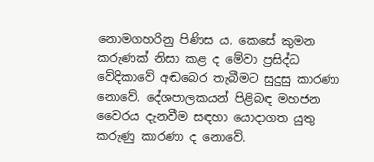නොමගහරිනු පිණිස ය. කෙසේ කුමන කරුණක් නිසා කළ ද මේවා ප්‍රසිද්ධ වේදිකාවේ අඬබෙර තැබීමට සුදුසු කාරණා නොවේ. දේශපාලකයන් පිළිබඳ මහජන වෛරය දැනවීම සඳහා යොදාගත යුතු කරුණු කාරණා ද නොවේ.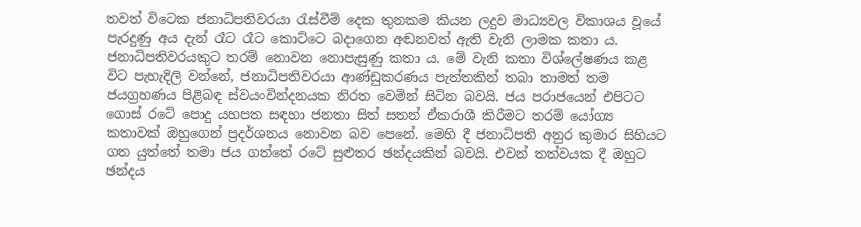තවත් විටෙක ජනාධිපතිවරයා රැස්වීම් දෙක තුනකම කියන ලදුව මාධ්‍යවල විකාශය වූයේ පැරදුණු අය දැන් රෑට රෑට කොට්ටෙ බදාගෙන අඬනවත් ඇති වැනි ලාමක කතා ය. ජනාධිපතිවරයකුට තරම් නොවන නොපැසුණු කතා ය. මේ වැනි කතා විශ්ලේෂණය කළ විට පැහැදිලි වන්නේ, ජනාධිපතිවරයා ආණ්ඩුකරණය පැත්තකින් තබා තාමත් තම ජයග්‍රහණය පිළිබඳ ස්වයංවින්දනයක නිරත වෙමින් සිටින බවයි. ජය පරාජයෙන් එපිටට ගොස් රටේ පොදු යහපත සඳහා ජනතා සිත් සතන් ඒකරාශී කිරීමට තරම් යෝග්‍ය කතාවක් ඔහුගෙන් ප්‍රදර්ශනය නොවන බව පෙනේ. මෙහි දී ජනාධිපති අනුර කුමාර සිහියට ගත යුත්තේ තමා ජය ගත්තේ රටේ සුළුතර ඡන්දයකින් බවයි. එවන් තත්වයක දී ඔහුට ඡන්දය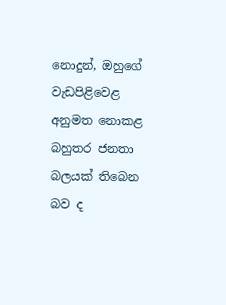නොදුන්, ඔහුගේ වැඩපිළිවෙළ අනුමත නොකළ බහුතර ජනතා බලයක් තිබෙන බව ද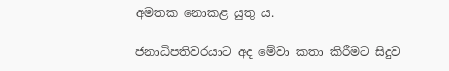අමතක නොකළ යුතු ය.

ජනාධිපතිවරයාට අද මේවා කතා කිරීමට සිදුව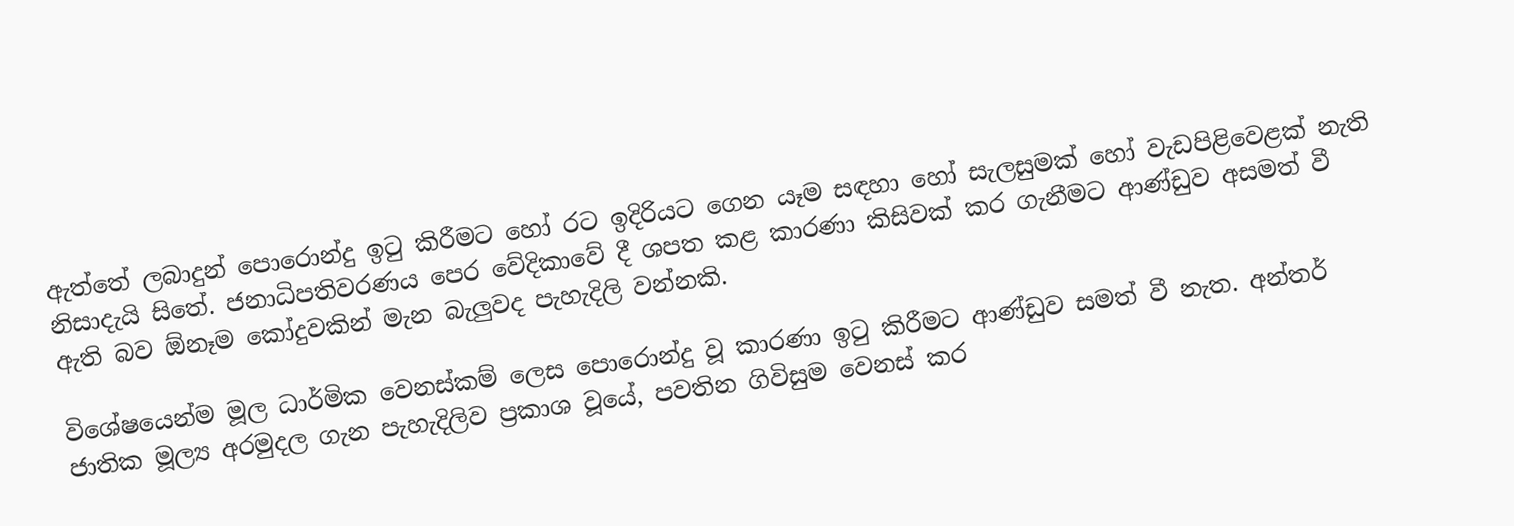ඇත්තේ ලබාදුන් පොරොන්දු ඉටු කිරීමට හෝ රට ඉදිරියට ගෙන යෑම සඳහා හෝ සැලසුමක් හෝ වැඩපිළිවෙළක් නැති නිසාදැයි සිතේ. ජනාධිපතිවරණය පෙර වේදිකාවේ දී ශපත කළ කාරණා කිසිවක් කර ගැනීමට ආණ්ඩුව අසමත් වී ඇති බව ඕනෑම කෝදුවකින් මැන බැලු‍වද පැහැදිලි වන්නකි.

විශේෂයෙන්ම මූල ධාර්මික වෙනස්කම් ලෙස පොරොන්දු වූ කාරණා ඉටු කිරීමට ආණ්ඩුව සමත් වී නැත. අන්තර් ජාතික මූල්‍ය අරමුදල ගැන පැහැදිලිව ප්‍රකාශ වූයේ, පවතින ගිවිසුම වෙනස් කර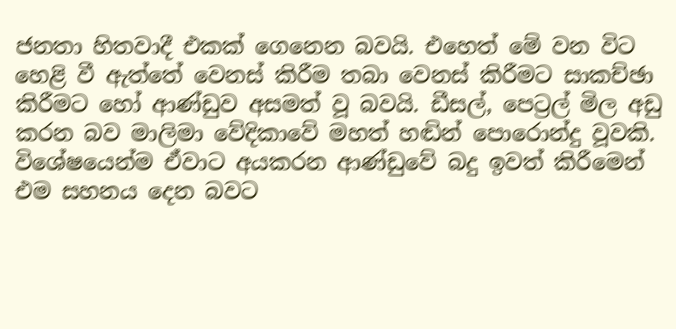ජනතා හිතවාදී එකක් ගෙනෙන බවයි. එහෙත් මේ වන විට හෙළි වී ඇත්තේ වෙනස් කිරීම තබා වෙනස් කිරීමට සාකච්ඡා කිරීමට හෝ ආණ්ඩුව අසමත් වූ බවයි. ඩීසල්, පෙට්‍රල් මිල අඩු කරන බව මාලිමා වේදිකාවේ මහත් හඬින් පොරොන්දු වූවකි. විශේෂයෙන්ම ඒවාට අයකරන ආණ්ඩුවේ බදු ඉවත් කිරීමෙන් එම සහනය දෙන බවට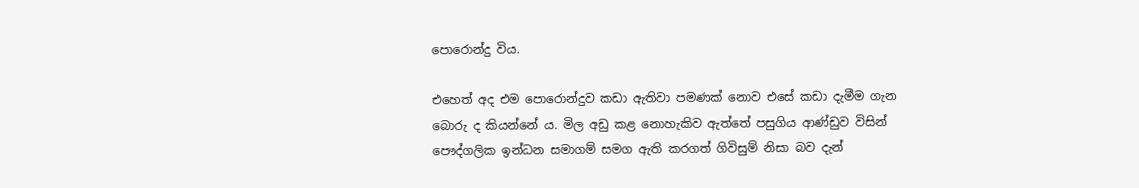පොරොන්දු විය.

එහෙත් අද එම පොරොන්දුව කඩා ඇතිවා පමණක් නොව එසේ කඩා දැමීම ගැන බොරු ද කියන්නේ ය. මිල අඩු කළ නොහැකිව ඇත්තේ පසුගිය ආණ්ඩුව විසින් පෞද්ගලික ඉන්ධන සමාගම් සමග ඇති කරගත් ගිවිසුම් නිසා බව දැන්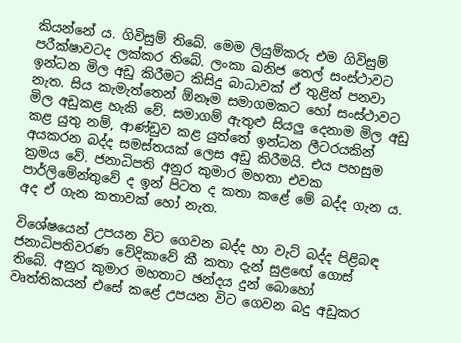කියන්නේ ය. ගිවිසුම් තිබේ. මෙම ලියුම්කරු එම ගිවිසුම් පරීක්ෂාවටද ලක්කර තිබේ. ලංකා ඛනිජ තෙල් සංස්ථාවට ඉන්ධන මිල අඩු කිරීමට කිසිදු බාධාවක් ඒ තුළින් පනවා නැත. සිය කැමැත්තෙන් ඕනෑම සමාගමකට හෝ සංස්ථාවට මිල අඩුකළ හැකි වේ. සමාගම් ඇතුළු සියලු‍ දෙනාම මිල අඩු කළ යුතු නම්, ආණ්ඩුව කළ යුත්තේ ඉන්ධන ලීටරයකින් අයකරන බද්ද සමස්තයක් ලෙස අඩු කිරීමයි. එය පහසුම ක්‍රමය වේ. ජනාධිපති අනුර කුමාර මහතා එවක පාර්ලිමේන්තුවේ ද ඉන් පිටත ද කතා කළේ මේ බද්ද ගැන ය. අද ඒ ගැන කතාවක් හෝ නැත.

විශේෂයෙන් උපයන විට ගෙවන බද්ද හා වැට් බද්ද පිළිබඳ ජනාධිපතිවරණ වේදිකාවේ කී කතා දැන් සුළඟේ ගොස් තිබේ. අනුර කුමාර මහතාට ඡන්දය දුන් බොහෝ වෘත්තිකයන් එසේ කළේ උපයන විට ගෙවන බදු අඩුකර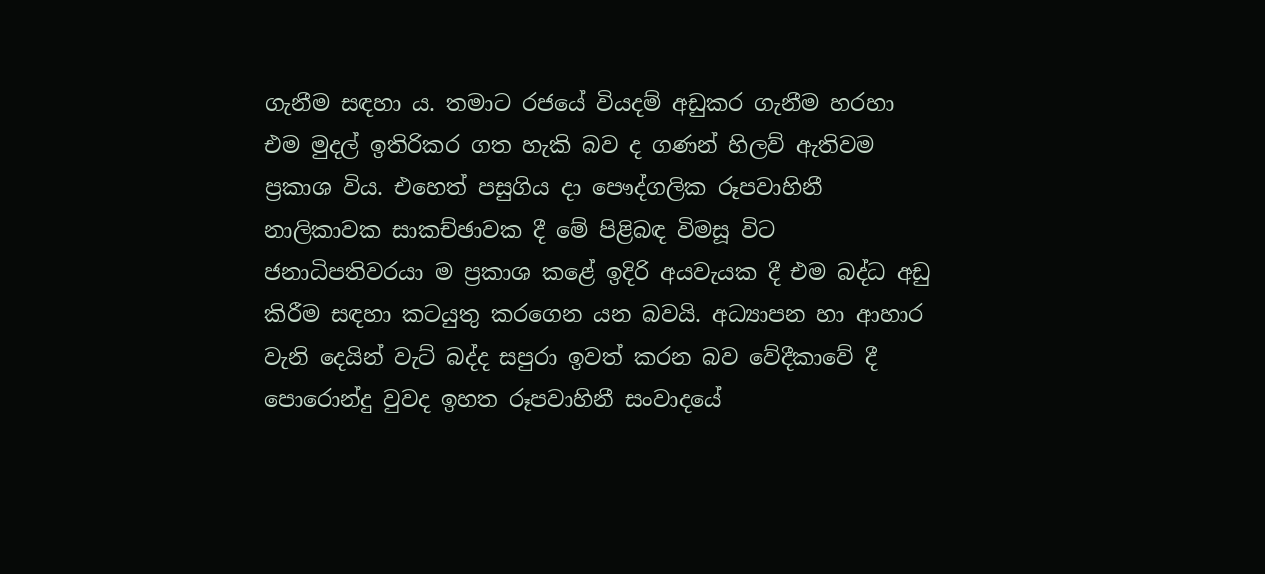ගැනීම සඳහා ය. තමාට රජයේ වියදම් අඩුකර ගැනීම හරහා එම මුදල් ඉතිරිකර ගත හැකි බව ද ගණන් හිලව් ඇතිවම ප්‍රකාශ විය. එහෙත් පසුගිය දා පෞද්ගලික රූපවාහිනී නාලිකාවක සාකච්ඡාවක දී මේ පිළිබඳ විමසූ විට ජනාධිපතිවරයා ම ප්‍රකාශ කළේ ඉදිරි අයවැයක දී එම බද්ධ අඩු කිරීම සඳහා කටයුතු කරගෙන යන බවයි. අධ්‍යාපන හා ආහාර වැනි දෙයින් වැට් බද්ද සපුරා ඉවත් කරන බව වේදීකාවේ දී පොරොන්දු වුවද ඉහත රූපවාහිනී සංවාදයේ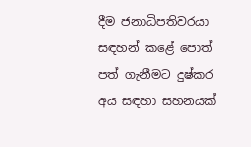දීම ජනාධිපතිවරයා සඳහන් කළේ පොත් පත් ගැනීමට දුෂ්කර අය සඳහා සහනයක්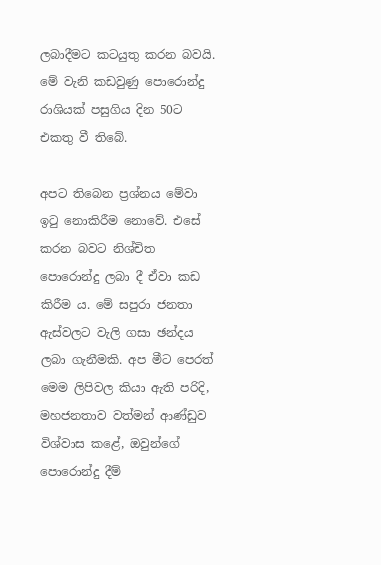ලබාදීමට කටයුතු කරන බවයි. මේ වැනි කඩවුණු පොරොන්දු රාශියක් පසුගිය දින 50ට එකතු වී තිබේ.

අපට තිබෙන ප්‍රශ්නය මේවා ඉටු නොකිරීම නොවේ. එසේ කරන බවට නිශ්චිත පොරොන්දු ලබා දී ඒවා කඩ කිරීම ය. මේ සපුරා ජනතා ඇස්වලට වැලි ගසා ඡන්දය ලබා ගැනීමකි. අප මීට පෙරත් මෙම ලිපිවල කියා ඇති පරිදි, මහජනතාව වත්මන් ආණ්ඩුව විශ්වාස කළේ, ඔවුන්ගේ පොරොන්දු දීම්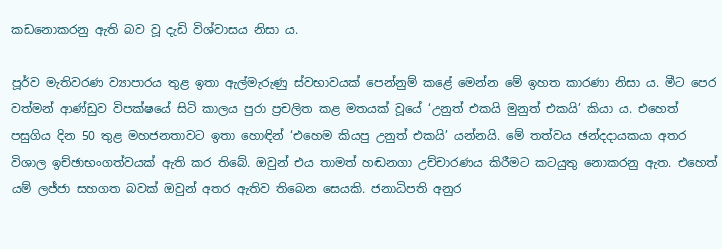කඩනොකරනු ඇති බව වූ දැඩි විශ්වාසය නිසා ය.

පූර්ව මැතිවරණ ව්‍යාපාරය තුළ ඉතා ඇල්මැරුණු ස්වභාවයක් පෙන්නුම් කළේ මෙන්න මේ ඉහත කාරණා නිසා ය. මීට පෙර වත්මන් ආණ්ඩුව විපක්ෂයේ සිටි කාලය පුරා ප්‍රචලිත කළ මතයක් වූයේ ‘උනුත් එකයි මුනුත් එකයි’ කියා ය. එහෙත් පසුගිය දින 50 තුළ මහජනතාවට ඉතා හොඳින් ‘එහෙම කියපු උනුත් එකයි’ යන්නයි. මේ තත්වය ඡන්දදායකයා අතර විශාල ඉච්ඡාභංගත්වයක් ඇති කර තිබේ. ඔවුන් එය තාමත් හඬනගා උච්චාරණය කිරීමට කටයුතු නොකරනු ඇත. එහෙත් යම් ලජ්ජා සහගත බවක් ඔවුන් අතර ඇතිව තිබෙන සෙයකි. ජනාධිපති අනුර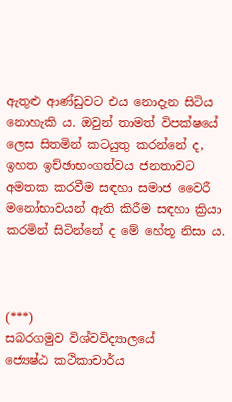ඇතුළු ආණ්ඩුවට එය නොදැන සිටිය නොහැකි ය. ඔවුන් තාමත් විපක්ෂයේ ලෙස සිතමින් කටයුතු කරන්නේ ද, ඉහත ඉච්ඡාභංගත්වය ජනතාවට අමතක කරවීම සඳහා සමාජ වෛරී මනෝභාවයන් ඇති කිරීම සඳහා ක්‍රියා කරමින් සිටින්නේ ද මේ හේතූ නිසා ය.



(***)
සබරගමුව විශ්වවිද්‍යාලයේ
ජ්‍යෙෂ්ඨ කථිකාචාර්ය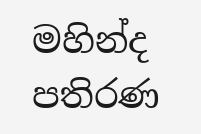මහින්ද පතිරණ